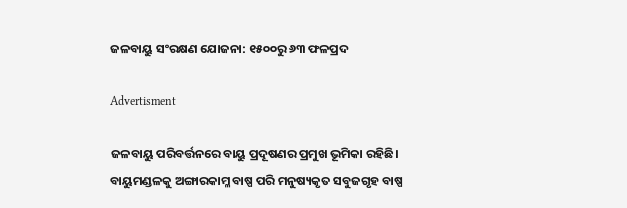ଜଳବାୟୁ ସଂରକ୍ଷଣ ଯୋଜନା: ୧୫୦୦ରୁ ୬୩ ଫଳପ୍ରଦ

Advertisment

ଜଳବାୟୁ ପରିବର୍ତ୍ତନରେ ବାୟୁ ପ୍ରଦୂଷଣର ପ୍ରମୁଖ ଭୂମିକା ରହିଛି। ବାୟୁମଣ୍ଡଳକୁ ଅଙ୍ଗାରକାମ୍ଳ ବାଷ୍ପ ପରି ମନୁଷ୍ୟକୃତ ସବୁଜଗୃହ ବାଷ୍ପ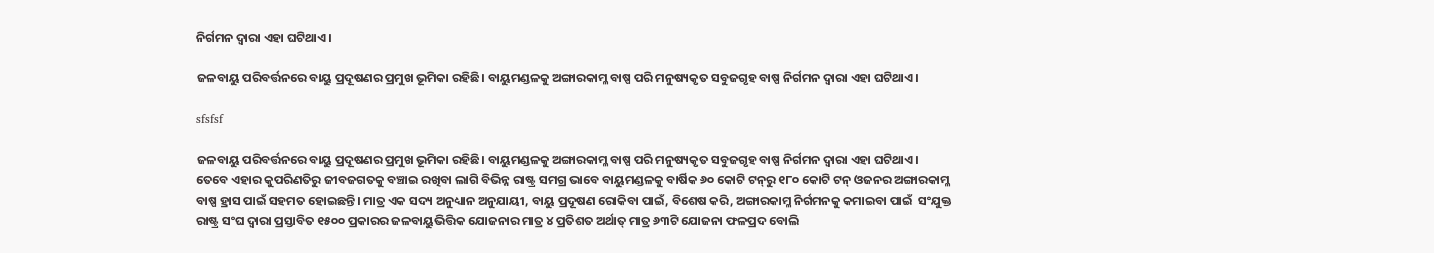ନିର୍ଗମନ ଦ୍ବାରା ଏହା ଘଟିଥାଏ।

ଜଳବାୟୁ ପରିବର୍ତ୍ତନରେ ବାୟୁ ପ୍ରଦୂଷଣର ପ୍ରମୁଖ ଭୂମିକା ରହିଛି। ବାୟୁମଣ୍ଡଳକୁ ଅଙ୍ଗାରକାମ୍ଳ ବାଷ୍ପ ପରି ମନୁଷ୍ୟକୃତ ସବୁଜଗୃହ ବାଷ୍ପ ନିର୍ଗମନ ଦ୍ବାରା ଏହା ଘଟିଥାଏ।

sfsfsf

ଜଳବାୟୁ ପରିବର୍ତ୍ତନରେ ବାୟୁ ପ୍ରଦୂଷଣର ପ୍ରମୁଖ ଭୂମିକା ରହିଛି। ବାୟୁମଣ୍ଡଳକୁ ଅଙ୍ଗାରକାମ୍ଳ ବାଷ୍ପ ପରି ମନୁଷ୍ୟକୃତ ସବୁଜଗୃହ ବାଷ୍ପ ନିର୍ଗମନ ଦ୍ବାରା ଏହା ଘଟିଥାଏ। ତେବେ ଏହାର କୁପରିଣତିରୁ ଜୀବଜଗତକୁ ବଞ୍ଚାଇ ରଖିବା ଲାଗି ବିଭିନ୍ନ ରାଷ୍ଟ୍ର ସମଗ୍ର ଭାବେ ବାୟୁମଣ୍ଡଳକୁ ବାର୍ଷିକ ୬୦ କୋଟି ଟନ୍‌ରୁ ୧୮୦ କୋଟି ଟନ୍‌ ଓଜନର ଅଙ୍ଗାରକାମ୍ଳ ବାଷ୍ପ ହ୍ରାସ ପାଇଁ ସହମତ ହୋଇଛନ୍ତି। ମାତ୍ର ଏକ ସଦ୍ୟ ଅନୁଧ୍ୟାନ ଅନୁଯାୟୀ, ବାୟୁ ପ୍ରଦୂଷଣ ରୋକିବା ପାଇଁ, ବିଶେଷ କରି, ଅଙ୍ଗାରକାମ୍ଳ ନିର୍ଗମନକୁ କମାଇବା ପାଇଁ  ସଂଯୁକ୍ତ ରାଷ୍ଟ୍ର ସଂଘ ଦ୍ବାରା ପ୍ରସ୍ତାବିତ ୧୫୦୦ ପ୍ରକାରର ଜଳବାୟୁଭିତ୍ତିକ ଯୋଜନାର ମାତ୍ର ୪ ପ୍ରତିଶତ ଅର୍ଥାତ୍‌ ମାତ୍ର ୬୩ଟି ଯୋଜନା ଫଳପ୍ରଦ ବୋଲି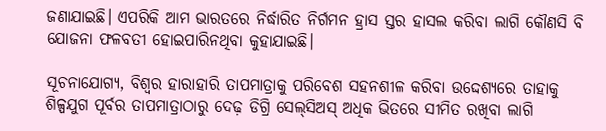ଜଣାଯାଇଛି। ଏପରିକି ଆମ ଭାରତରେ ନିର୍ଦ୍ଧାରିତ ନିର୍ଗମନ ହ୍ରାସ ସ୍ତର ହାସଲ କରିବା ଲାଗି କୌଣସି ବି ଯୋଜନା ଫଳବତୀ ହୋଇପାରିନଥିବା କୁହାଯାଇଛି।

ସୂଚନାଯୋଗ୍ୟ, ବିଶ୍ବର ହାରାହାରି ତାପମାତ୍ରାକୁ ପରିବେଶ ସହନଶୀଳ କରିବା ଉଦ୍ଦେଶ୍ୟରେ ତାହାକୁ ଶିଳ୍ପଯୁଗ ପୂର୍ବର ତାପମାତ୍ରାଠାରୁ ଦେଢ଼ ଡିଗ୍ରି ସେଲ୍‌ସିଅସ୍‌ ଅଧିକ ଭିତରେ ସୀମିତ ରଖିବା ଲାଗି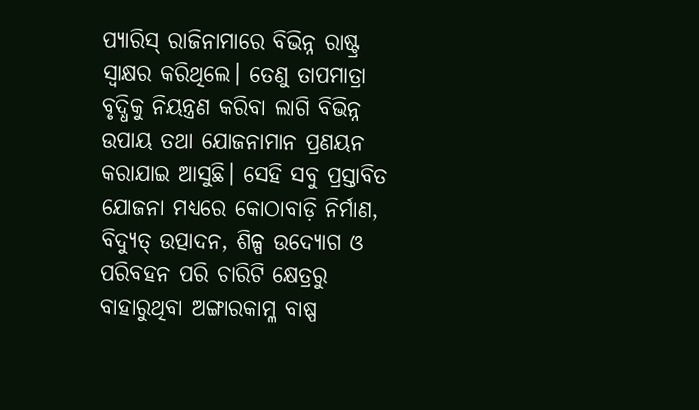ପ୍ୟାରିସ୍‌ ରାଜିନାମାରେ ବିଭିନ୍ନ ରାଷ୍ଟ୍ର ସ୍ବାକ୍ଷର କରିଥିଲେ। ତେଣୁ ତାପମାତ୍ରା ବୃଦ୍ଧିକୁ ନିୟନ୍ତ୍ରଣ କରିବା ଲାଗି ବିଭିନ୍ନ ଉପାୟ ତଥା ଯୋଜନାମାନ ପ୍ରଣୟନ କରାଯାଇ ଆସୁଛି। ସେହି ସବୁ ପ୍ରସ୍ତାବିତ ଯୋଜନା ମଧ୍ୟରେ କୋଠାବାଡ଼ି ନିର୍ମାଣ, ବିଦ୍ୟୁତ୍‌ ଉତ୍ପାଦନ, ଶିଳ୍ପ ଉଦ୍ୟୋଗ ଓ ପରିବହନ ପରି ଚାରିଟି କ୍ଷେତ୍ରରୁ ବାହାରୁଥିବା ଅଙ୍ଗାରକାମ୍ଳ ବାଷ୍ପ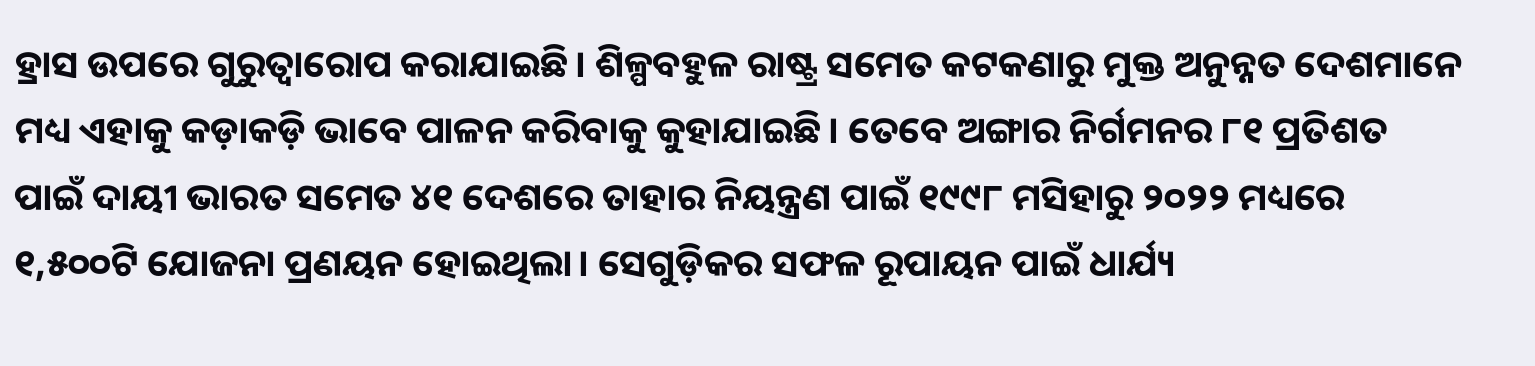ହ୍ରାସ ଉପରେ ଗୁରୁତ୍ବାରୋପ କରାଯାଇଛି। ଶିଳ୍ପବହୁଳ ରାଷ୍ଟ୍ର ସମେତ କଟକଣାରୁ ମୁକ୍ତ ଅନୁନ୍ନତ ଦେଶମାନେ ମଧ୍ୟ ଏହାକୁ କଡ଼ାକଡ଼ି ଭାବେ ପାଳନ କରିବାକୁ କୁହାଯାଇଛି। ତେବେ ଅଙ୍ଗାର ନିର୍ଗମନର ୮୧ ପ୍ରତିଶତ ପାଇଁ ଦାୟୀ ଭାରତ ସମେତ ୪୧ ଦେଶରେ ତାହାର ନିୟନ୍ତ୍ରଣ ପାଇଁ ୧୯୯୮ ମସିହାରୁ ୨୦୨୨ ମଧ୍ୟରେ ୧,୫୦୦ଟି ଯୋଜନା ପ୍ରଣୟନ ହୋଇଥିଲା। ସେଗୁଡ଼ିକର ସଫଳ ରୂପାୟନ ପାଇଁ ଧାର୍ଯ୍ୟ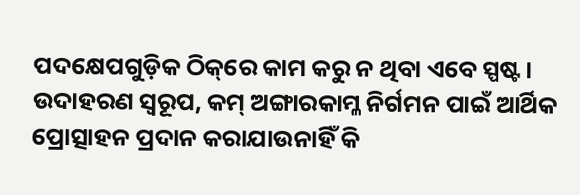ପଦକ୍ଷେପଗୁଡ଼ିକ ଠିକ୍‌ରେ କାମ କରୁ ନ ଥିବା ଏବେ ସ୍ପଷ୍ଟ। ଉଦାହରଣ ସ୍ବରୂପ, କମ୍‌ ଅଙ୍ଗାରକାମ୍ଳ ନିର୍ଗମନ ପାଇଁ ଆର୍ଥିକ ପ୍ରୋତ୍ସାହନ ପ୍ରଦାନ କରାଯାଉନାହିଁ କି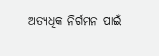ଅତ୍ୟଧିକ ନିର୍ଗମନ ପାଇଁ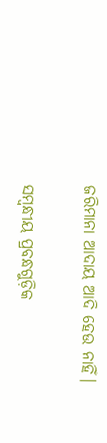ଜରିମାନା ଆଦାୟ ଆଦି ହେଉ ନାହିଁ।

ସମ୍ବନ୍ଧୀୟ ପ୍ରବନ୍ଧଗୁଡ଼ିକ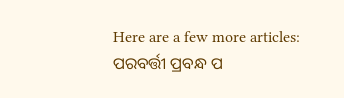Here are a few more articles:
ପରବର୍ତ୍ତୀ ପ୍ରବନ୍ଧ ପ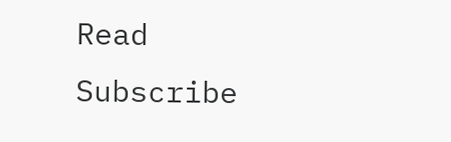Read
Subscribe